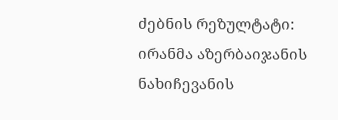ძებნის რეზულტატი:
ირანმა აზერბაიჯანის ნახიჩევანის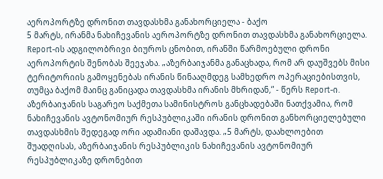აეროპორტზე დრონით თავდასხმა განახორციელა - ბაქო
5 მარტს, ირანმა ნახიჩევანის აეროპორტზე დრონით თავდასხმა განახორციელა. Report-ის ადგილობრივი ბიუროს ცნობით, ირანში წარმოებული დრონი აეროპორტის შენობას შეეჯახა. „აზერბაიჯანმა განაცხადა, რომ არ დაუშვებს მისი ტერიტორიის გამოყენებას ირანის წინააღმდეგ სამხედრო ოპერაციებისთვის, თუმცა ბაქომ მაინც განიცადა თავდასხმა ირანის მხრიდან,“ - წერს Report-ი. აზერბაიჯანის საგარეო საქმეთა სამინისტროს განცხადებაში ნათქვამია, რომ ნახიჩევანის ავტონომიურ რესპუბლიკაში ირანის დრონით განხორციელებული თავდასხმის შედეგად ორი ადამიანი დაშავდა. „5 მარტს, დაახლოებით შუადღისას, აზერბაიჯანის რესპუბლიკის ნახიჩევანის ავტონომიურ რესპუბლიკაზე დრონებით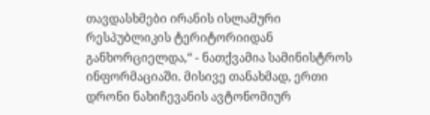თავდასხმები ირანის ისლამური რესპუბლიკის ტერიტორიიდან განხორციელდა,“ - ნათქვამია სამინისტროს ინფორმაციაში. მისივე თანახმად, ერთი დრონი ნახიჩევანის ავტონომიურ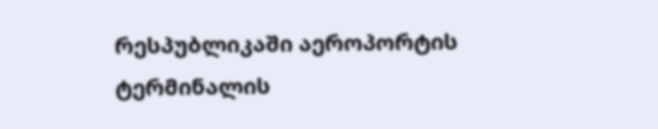რესპუბლიკაში აეროპორტის ტერმინალის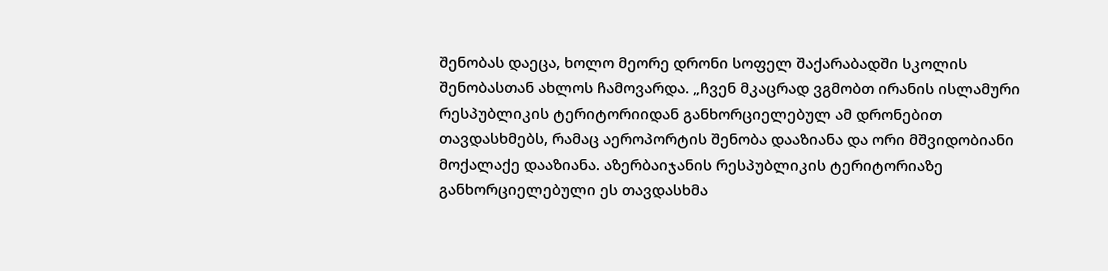შენობას დაეცა, ხოლო მეორე დრონი სოფელ შაქარაბადში სკოლის შენობასთან ახლოს ჩამოვარდა. „ჩვენ მკაცრად ვგმობთ ირანის ისლამური რესპუბლიკის ტერიტორიიდან განხორციელებულ ამ დრონებით თავდასხმებს, რამაც აეროპორტის შენობა დააზიანა და ორი მშვიდობიანი მოქალაქე დააზიანა. აზერბაიჯანის რესპუბლიკის ტერიტორიაზე განხორციელებული ეს თავდასხმა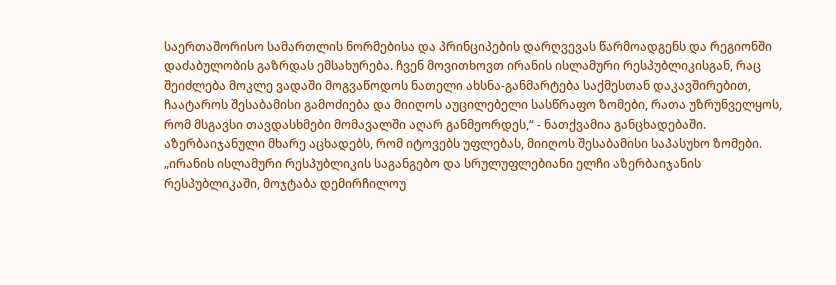საერთაშორისო სამართლის ნორმებისა და პრინციპების დარღვევას წარმოადგენს და რეგიონში დაძაბულობის გაზრდას ემსახურება. ჩვენ მოვითხოვთ ირანის ისლამური რესპუბლიკისგან, რაც შეიძლება მოკლე ვადაში მოგვაწოდოს ნათელი ახსნა-განმარტება საქმესთან დაკავშირებით, ჩაატაროს შესაბამისი გამოძიება და მიიღოს აუცილებელი სასწრაფო ზომები, რათა უზრუნველყოს, რომ მსგავსი თავდასხმები მომავალში აღარ განმეორდეს,“ - ნათქვამია განცხადებაში. აზერბაიჯანული მხარე აცხადებს, რომ იტოვებს უფლებას, მიიღოს შესაბამისი საპასუხო ზომები. „ირანის ისლამური რესპუბლიკის საგანგებო და სრულუფლებიანი ელჩი აზერბაიჯანის რესპუბლიკაში, მოჯტაბა დემირჩილოუ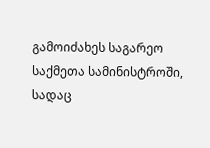გამოიძახეს საგარეო საქმეთა სამინისტროში, სადაც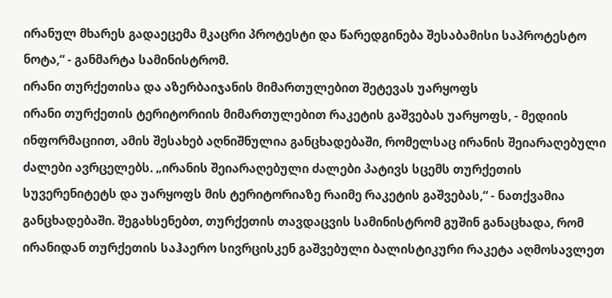ირანულ მხარეს გადაეცემა მკაცრი პროტესტი და წარედგინება შესაბამისი საპროტესტო ნოტა,“ - განმარტა სამინისტრომ.
ირანი თურქეთისა და აზერბაიჯანის მიმართულებით შეტევას უარყოფს
ირანი თურქეთის ტერიტორიის მიმართულებით რაკეტის გაშვებას უარყოფს, - მედიის ინფორმაციით, ამის შესახებ აღნიშნულია განცხადებაში, რომელსაც ირანის შეიარაღებული ძალები ავრცელებს. „ირანის შეიარაღებული ძალები პატივს სცემს თურქეთის სუვერენიტეტს და უარყოფს მის ტერიტორიაზე რაიმე რაკეტის გაშვებას,“ - ნათქვამია განცხადებაში. შეგახსენებთ, თურქეთის თავდაცვის სამინისტრომ გუშინ განაცხადა, რომ ირანიდან თურქეთის საჰაერო სივრცისკენ გაშვებული ბალისტიკური რაკეტა აღმოსავლეთ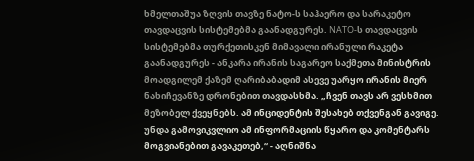ხმელთაშუა ზღვის თავზე ნატო-ს საჰაერო და სარაკეტო თავდაცვის სისტემებმა გაანადგურეს. NATO-ს თავდაცვის სისტემებმა თურქეთისკენ მიმავალი ირანული რაკეტა გაანადგურეს - ანკარა ირანის საგარეო საქმეთა მინისტრის მოადგილემ ქაზემ ღარიბაბადიმ ასევე უარყო ირანის მიერ ნახიჩევანზე დრონებით თავდასხმა. „ჩვენ თავს არ ვესხმით მეზობელ ქვეყნებს. ამ ინციდენტის შესახებ თქვენგან გავიგე. უნდა გამოვიკვლიო ამ ინფორმაციის წყარო და კომენტარს მოგვიანებით გავაკეთებ,“ - აღნიშნა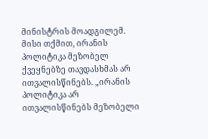მინისტრის მოადგილემ. მისი თქმით, ირანის პოლიტიკა მეზობელ ქვეყნებზე თავდასხმას არ ითვალისწინებს. „ირანის პოლიტიკა არ ითვალისწინებს მეზობელი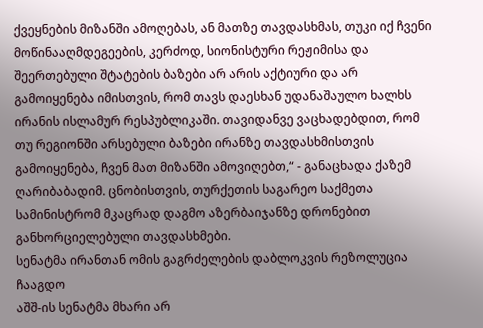ქვეყნების მიზანში ამოღებას, ან მათზე თავდასხმას, თუკი იქ ჩვენი მოწინააღმდეგეების, კერძოდ, სიონისტური რეჟიმისა და შეერთებული შტატების ბაზები არ არის აქტიური და არ გამოიყენება იმისთვის, რომ თავს დაესხან უდანაშაულო ხალხს ირანის ისლამურ რესპუბლიკაში. თავიდანვე ვაცხადებდით, რომ თუ რეგიონში არსებული ბაზები ირანზე თავდასხმისთვის გამოიყენება, ჩვენ მათ მიზანში ამოვიღებთ,“ - განაცხადა ქაზემ ღარიბაბადიმ. ცნობისთვის, თურქეთის საგარეო საქმეთა სამინისტრომ მკაცრად დაგმო აზერბაიჯანზე დრონებით განხორციელებული თავდასხმები.
სენატმა ირანთან ომის გაგრძელების დაბლოკვის რეზოლუცია ჩააგდო
აშშ-ის სენატმა მხარი არ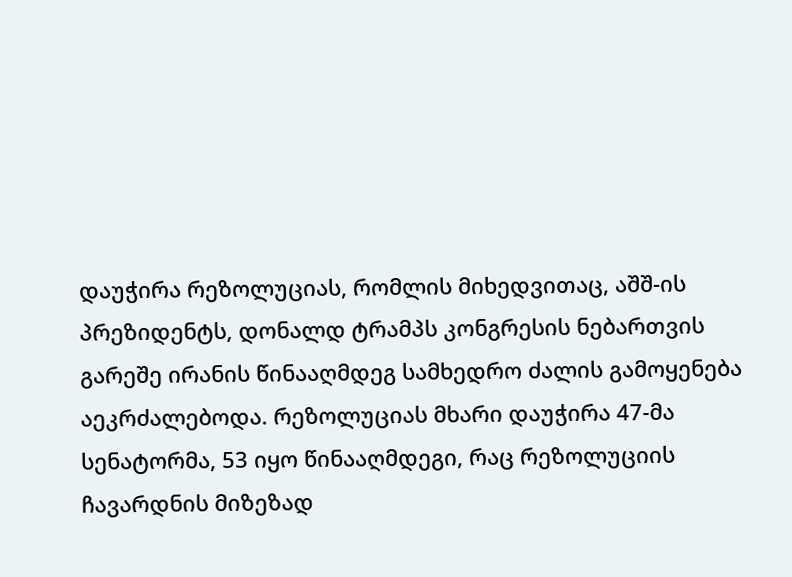დაუჭირა რეზოლუციას, რომლის მიხედვითაც, აშშ-ის პრეზიდენტს, დონალდ ტრამპს კონგრესის ნებართვის გარეშე ირანის წინააღმდეგ სამხედრო ძალის გამოყენება აეკრძალებოდა. რეზოლუციას მხარი დაუჭირა 47-მა სენატორმა, 53 იყო წინააღმდეგი, რაც რეზოლუციის ჩავარდნის მიზეზად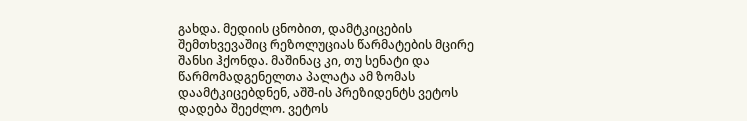გახდა. მედიის ცნობით, დამტკიცების შემთხვევაშიც რეზოლუციას წარმატების მცირე შანსი ჰქონდა. მაშინაც კი, თუ სენატი და წარმომადგენელთა პალატა ამ ზომას დაამტკიცებდნენ, აშშ-ის პრეზიდენტს ვეტოს დადება შეეძლო. ვეტოს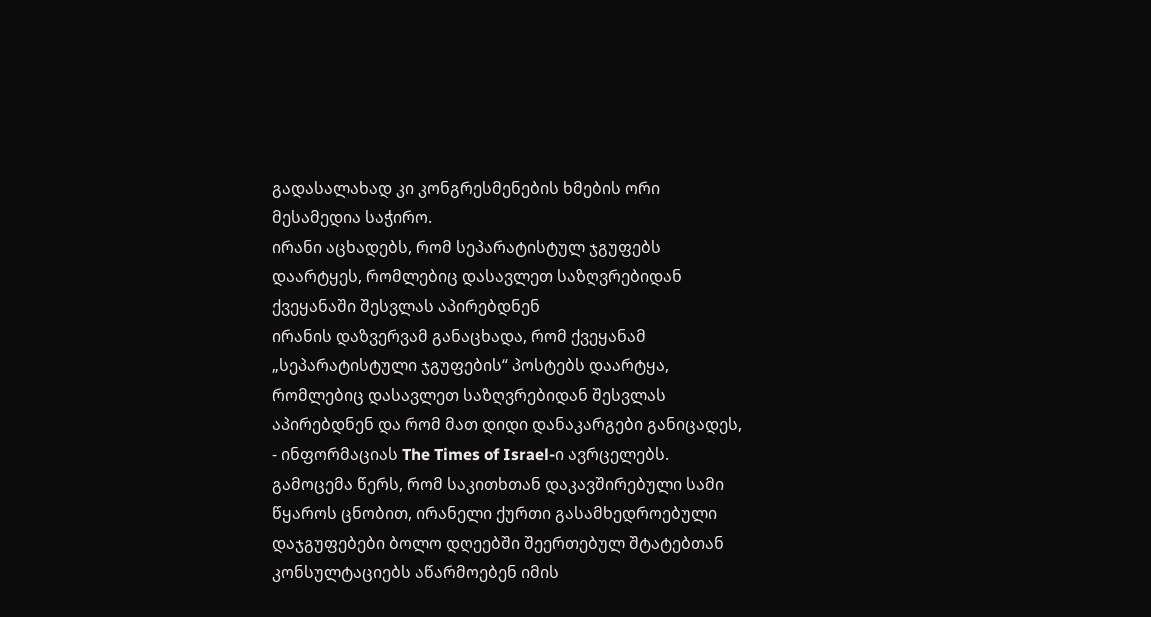გადასალახად კი კონგრესმენების ხმების ორი მესამედია საჭირო.
ირანი აცხადებს, რომ სეპარატისტულ ჯგუფებს დაარტყეს, რომლებიც დასავლეთ საზღვრებიდან ქვეყანაში შესვლას აპირებდნენ
ირანის დაზვერვამ განაცხადა, რომ ქვეყანამ „სეპარატისტული ჯგუფების“ პოსტებს დაარტყა, რომლებიც დასავლეთ საზღვრებიდან შესვლას აპირებდნენ და რომ მათ დიდი დანაკარგები განიცადეს, - ინფორმაციას The Times of Israel-ი ავრცელებს. გამოცემა წერს, რომ საკითხთან დაკავშირებული სამი წყაროს ცნობით, ირანელი ქურთი გასამხედროებული დაჯგუფებები ბოლო დღეებში შეერთებულ შტატებთან კონსულტაციებს აწარმოებენ იმის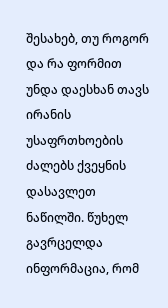შესახებ, თუ როგორ და რა ფორმით უნდა დაესხან თავს ირანის უსაფრთხოების ძალებს ქვეყნის დასავლეთ ნაწილში. წუხელ გავრცელდა ინფორმაცია, რომ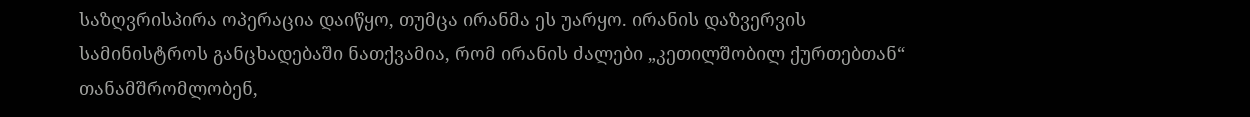საზღვრისპირა ოპერაცია დაიწყო, თუმცა ირანმა ეს უარყო. ირანის დაზვერვის სამინისტროს განცხადებაში ნათქვამია, რომ ირანის ძალები „კეთილშობილ ქურთებთან“ თანამშრომლობენ,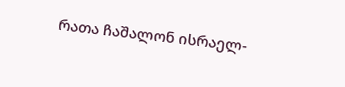რათა ჩაშალონ ისრაელ-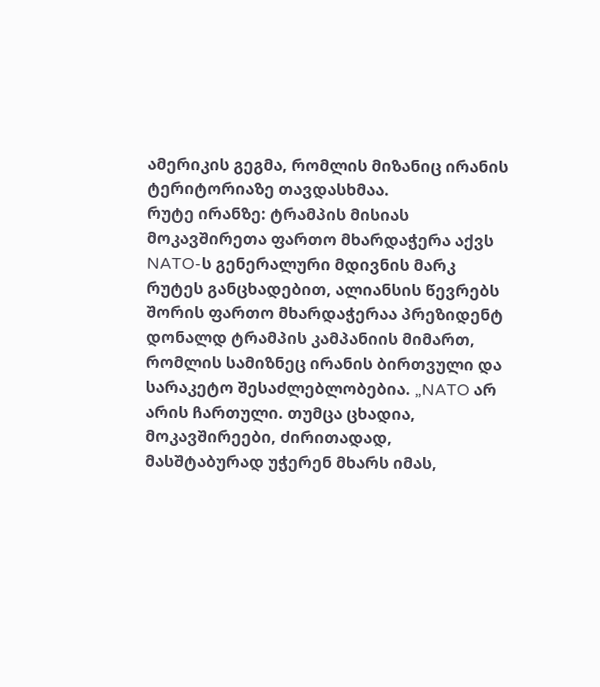ამერიკის გეგმა, რომლის მიზანიც ირანის ტერიტორიაზე თავდასხმაა.
რუტე ირანზე: ტრამპის მისიას მოკავშირეთა ფართო მხარდაჭერა აქვს
NATO-ს გენერალური მდივნის მარკ რუტეს განცხადებით, ალიანსის წევრებს შორის ფართო მხარდაჭერაა პრეზიდენტ დონალდ ტრამპის კამპანიის მიმართ, რომლის სამიზნეც ირანის ბირთვული და სარაკეტო შესაძლებლობებია. „NATO არ არის ჩართული. თუმცა ცხადია, მოკავშირეები, ძირითადად, მასშტაბურად უჭერენ მხარს იმას,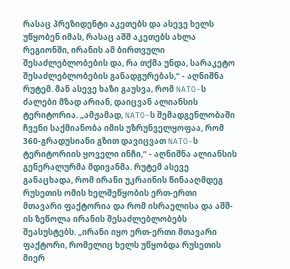რასაც პრეზიდენტი აკეთებს და ასევე ხელს უწყობენ იმას, რასაც აშშ აკეთებს ახლა რეგიონში, ირანის ამ ბირთვული შესაძლებლობების და, რა თქმა უნდა, სარაკეტო შესაძლებლობების განადგურებას,“ - აღნიშნა რუტემ. მან ასევე ხაზი გაუსვა, რომ NATO-ს ძალები მზად არიან, დაიცვან ალიანსის ტერიტორია. „ამჟამად, NATO-ს შემადგენლობაში ჩვენი საქმიანობა იმის უზრუნველყოფაა, რომ 360-გრადუსიანი გზით დავიცვათ NATO-ს ტერიტორიის ყოველი ინჩი,“ - აღნიშნა ალიანსის გენერალურმა მდივანმა. რუტემ ასევე განაცხადა, რომ ირანი უკრაინის წინააღმდეგ რუსეთის ომის ხელშეწყობის ერთ-ერთი მთავარი ფაქტორია და რომ ისრაელისა და აშშ-ის ზეწოლა ირანის შესაძლებლობებს შეასუსტებს. „ირანი იყო ერთ-ერთი მთავარი ფაქტორი, რომელიც ხელს უწყობდა რუსეთის მიერ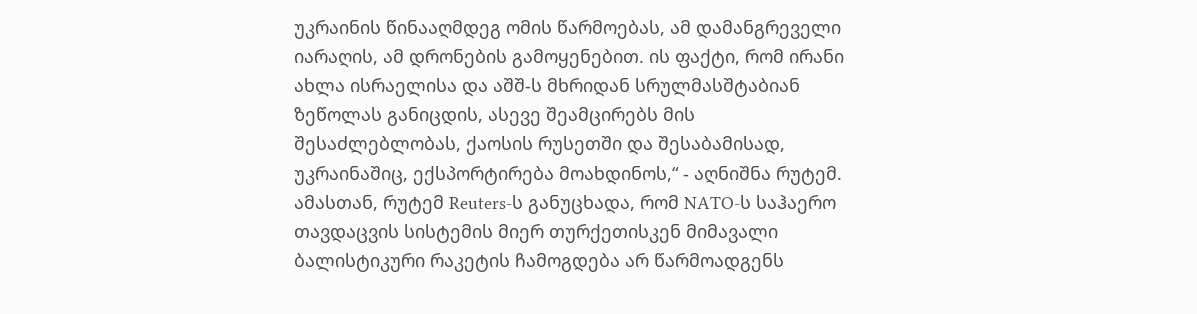უკრაინის წინააღმდეგ ომის წარმოებას, ამ დამანგრეველი იარაღის, ამ დრონების გამოყენებით. ის ფაქტი, რომ ირანი ახლა ისრაელისა და აშშ-ს მხრიდან სრულმასშტაბიან ზეწოლას განიცდის, ასევე შეამცირებს მის შესაძლებლობას, ქაოსის რუსეთში და შესაბამისად, უკრაინაშიც, ექსპორტირება მოახდინოს,“ - აღნიშნა რუტემ. ამასთან, რუტემ Reuters-ს განუცხადა, რომ NATO-ს საჰაერო თავდაცვის სისტემის მიერ თურქეთისკენ მიმავალი ბალისტიკური რაკეტის ჩამოგდება არ წარმოადგენს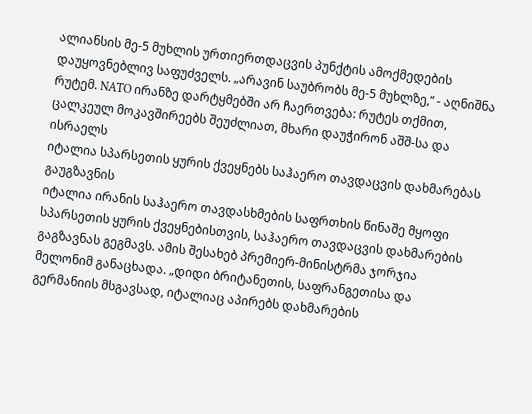ალიანსის მე-5 მუხლის ურთიერთდაცვის პუნქტის ამოქმედების დაუყოვნებლივ საფუძველს. „არავინ საუბრობს მე-5 მუხლზე,“ - აღნიშნა რუტემ. NATO ირანზე დარტყმებში არ ჩაერთვება: რუტეს თქმით, ცალკეულ მოკავშირეებს შეუძლიათ, მხარი დაუჭირონ აშშ-სა და ისრაელს
იტალია სპარსეთის ყურის ქვეყნებს საჰაერო თავდაცვის დახმარებას გაუგზავნის
იტალია ირანის საჰაერო თავდასხმების საფრთხის წინაშე მყოფი სპარსეთის ყურის ქვეყნებისთვის, საჰაერო თავდაცვის დახმარების გაგზავნას გეგმავს. ამის შესახებ პრემიერ-მინისტრმა ჯორჯია მელონიმ განაცხადა. „დიდი ბრიტანეთის, საფრანგეთისა და გერმანიის მსგავსად, იტალიაც აპირებს დახმარების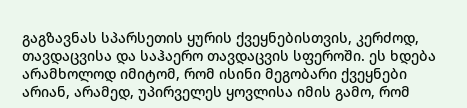გაგზავნას სპარსეთის ყურის ქვეყნებისთვის, კერძოდ, თავდაცვისა და საჰაერო თავდაცვის სფეროში. ეს ხდება არამხოლოდ იმიტომ, რომ ისინი მეგობარი ქვეყნები არიან, არამედ, უპირველეს ყოვლისა იმის გამო, რომ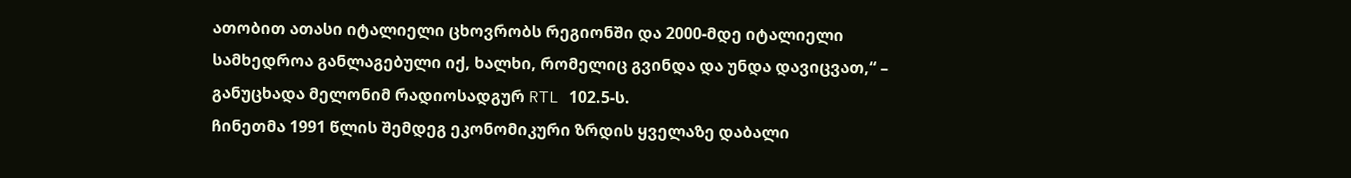ათობით ათასი იტალიელი ცხოვრობს რეგიონში და 2000-მდე იტალიელი სამხედროა განლაგებული იქ, ხალხი, რომელიც გვინდა და უნდა დავიცვათ,“ – განუცხადა მელონიმ რადიოსადგურ RTL 102.5-ს.
ჩინეთმა 1991 წლის შემდეგ ეკონომიკური ზრდის ყველაზე დაბალი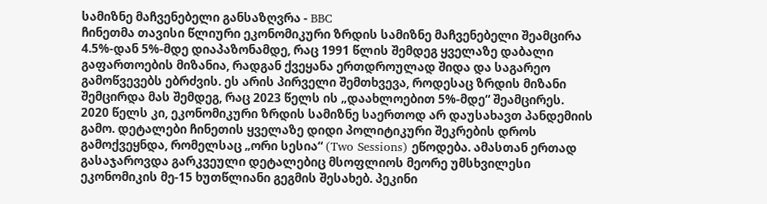სამიზნე მაჩვენებელი განსაზღვრა - BBC
ჩინეთმა თავისი წლიური ეკონომიკური ზრდის სამიზნე მაჩვენებელი შეამცირა 4.5%-დან 5%-მდე დიაპაზონამდე, რაც 1991 წლის შემდეგ ყველაზე დაბალი გაფართოების მიზანია, რადგან ქვეყანა ერთდროულად შიდა და საგარეო გამოწვევებს ებრძვის. ეს არის პირველი შემთხვევა, როდესაც ზრდის მიზანი შემცირდა მას შემდეგ, რაც 2023 წელს ის „დაახლოებით 5%-მდე“ შეამცირეს. 2020 წელს კი, ეკონომიკური ზრდის სამიზნე საერთოდ არ დაუსახავთ პანდემიის გამო. დეტალები ჩინეთის ყველაზე დიდი პოლიტიკური შეკრების დროს გამოქვეყნდა, რომელსაც „ორი სესია“ (Two Sessions) ეწოდება. ამასთან ერთად გასაჯაროვდა გარკვეული დეტალებიც მსოფლიოს მეორე უმსხვილესი ეკონომიკის მე-15 ხუთწლიანი გეგმის შესახებ. პეკინი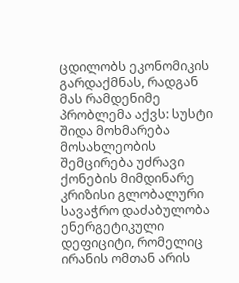ცდილობს ეკონომიკის გარდაქმნას, რადგან მას რამდენიმე პრობლემა აქვს: სუსტი შიდა მოხმარება მოსახლეობის შემცირება უძრავი ქონების მიმდინარე კრიზისი გლობალური სავაჭრო დაძაბულობა ენერგეტიკული დეფიციტი, რომელიც ირანის ომთან არის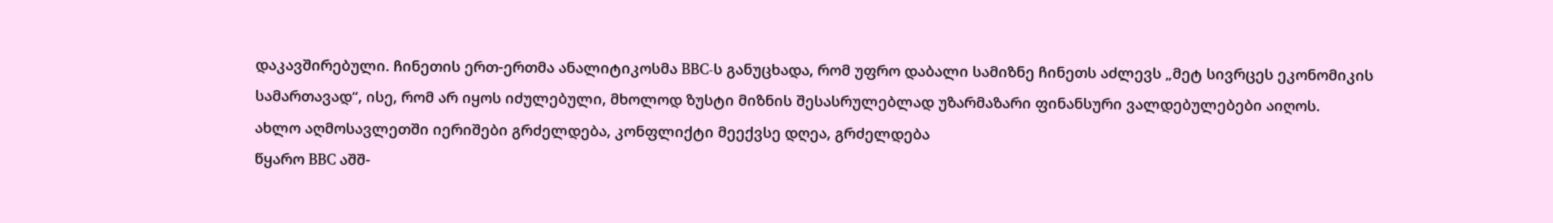დაკავშირებული. ჩინეთის ერთ-ერთმა ანალიტიკოსმა BBC-ს განუცხადა, რომ უფრო დაბალი სამიზნე ჩინეთს აძლევს „მეტ სივრცეს ეკონომიკის სამართავად“, ისე, რომ არ იყოს იძულებული, მხოლოდ ზუსტი მიზნის შესასრულებლად უზარმაზარი ფინანსური ვალდებულებები აიღოს.
ახლო აღმოსავლეთში იერიშები გრძელდება, კონფლიქტი მეექვსე დღეა, გრძელდება
წყარო BBC აშშ-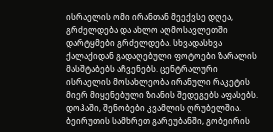ისრაელის ომი ირანთან მეექვსე დღეა, გრძელდება და ახლო აღმოსავლეთში დარტყმები გრძელდება. სხვადასხვა ქალაქიდან გადაღებული ფოტოები ზარალის მასშტაბებს აჩვენებს. ცენტრალური ისრაელის მოსახლეობა ირანული რაკეტის მიერ მიყენებული ზიანის შედეგებს აფასებს. დოჰაში, შენობები კვამლის ღრუბელშია. ბეირუთის სამხრეთ გარეუბანში, გობეირის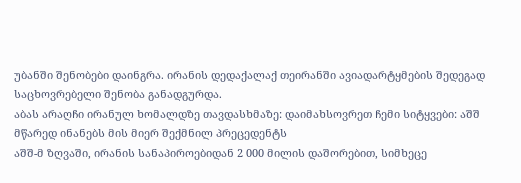უბანში შენობები დაინგრა. ირანის დედაქალაქ თეირანში ავიადარტყმების შედეგად საცხოვრებელი შენობა განადგურდა.
აბას არაღჩი ირანულ ხომალდზე თავდასხმაზე: დაიმახსოვრეთ ჩემი სიტყვები: აშშ მწარედ ინანებს მის მიერ შექმნილ პრეცედენტს
აშშ-მ ზღვაში, ირანის სანაპიროებიდან 2 000 მილის დაშორებით, სიმხეცე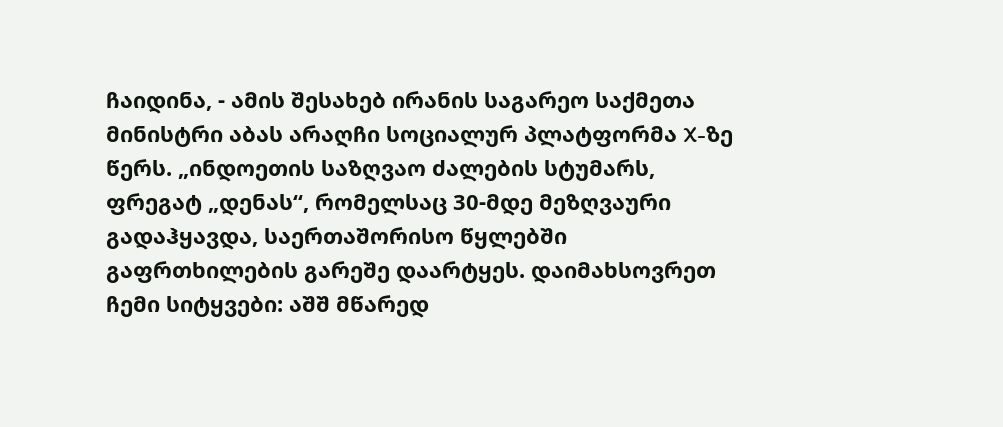ჩაიდინა, - ამის შესახებ ირანის საგარეო საქმეთა მინისტრი აბას არაღჩი სოციალურ პლატფორმა X-ზე წერს. „ინდოეთის საზღვაო ძალების სტუმარს, ფრეგატ „დენას“, რომელსაც 30-მდე მეზღვაური გადაჰყავდა, საერთაშორისო წყლებში გაფრთხილების გარეშე დაარტყეს. დაიმახსოვრეთ ჩემი სიტყვები: აშშ მწარედ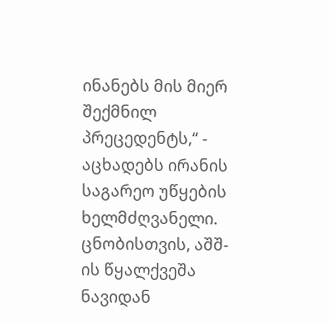ინანებს მის მიერ შექმნილ პრეცედენტს,“ - აცხადებს ირანის საგარეო უწყების ხელმძღვანელი. ცნობისთვის, აშშ-ის წყალქვეშა ნავიდან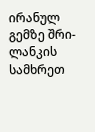ირანულ გემზე შრი-ლანკის სამხრეთ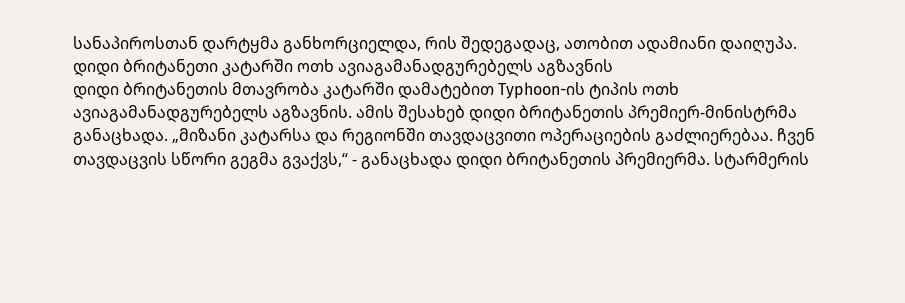სანაპიროსთან დარტყმა განხორციელდა, რის შედეგადაც, ათობით ადამიანი დაიღუპა.
დიდი ბრიტანეთი კატარში ოთხ ავიაგამანადგურებელს აგზავნის
დიდი ბრიტანეთის მთავრობა კატარში დამატებით Typhoon-ის ტიპის ოთხ ავიაგამანადგურებელს აგზავნის. ამის შესახებ დიდი ბრიტანეთის პრემიერ-მინისტრმა განაცხადა. „მიზანი კატარსა და რეგიონში თავდაცვითი ოპერაციების გაძლიერებაა. ჩვენ თავდაცვის სწორი გეგმა გვაქვს,“ - განაცხადა დიდი ბრიტანეთის პრემიერმა. სტარმერის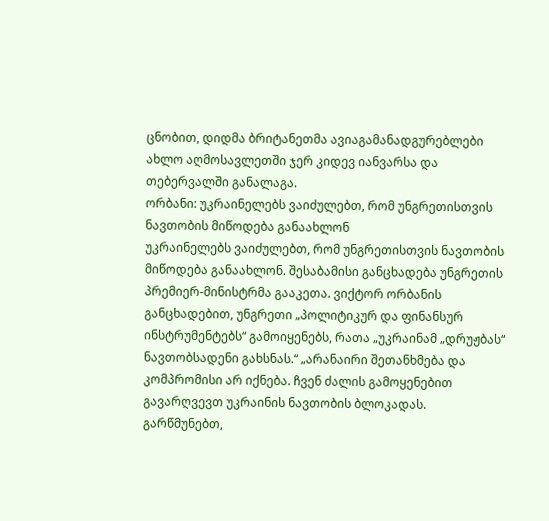ცნობით, დიდმა ბრიტანეთმა ავიაგამანადგურებლები ახლო აღმოსავლეთში ჯერ კიდევ იანვარსა და თებერვალში განალაგა.
ორბანი: უკრაინელებს ვაიძულებთ, რომ უნგრეთისთვის ნავთობის მიწოდება განაახლონ
უკრაინელებს ვაიძულებთ, რომ უნგრეთისთვის ნავთობის მიწოდება განაახლონ. შესაბამისი განცხადება უნგრეთის პრემიერ-მინისტრმა გააკეთა. ვიქტორ ორბანის განცხადებით, უნგრეთი „პოლიტიკურ და ფინანსურ ინსტრუმენტებს“ გამოიყენებს, რათა „უკრაინამ „დრუჟბას“ ნავთობსადენი გახსნას.“ „არანაირი შეთანხმება და კომპრომისი არ იქნება. ჩვენ ძალის გამოყენებით გავარღვევთ უკრაინის ნავთობის ბლოკადას. გარწმუნებთ,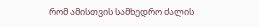რომ ამისთვის სამხედრო ძალის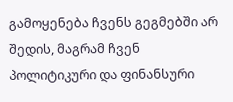გამოყენება ჩვენს გეგმებში არ შედის, მაგრამ ჩვენ პოლიტიკური და ფინანსური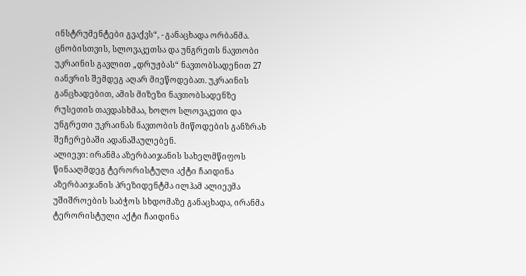ინსტრუმენტები გვაქვს“, - განაცხადა ორბანმა. ცნობისთვის, სლოვაკეთსა და უნგრეთს ნავთობი უკრაინის გავლით „დრუჟბას“ ნავთობსადენით 27 იანვრის შემდეგ აღარ მიეწოდებათ. უკრაინის განცხადებით, ამის მიზეზი ნავთობსადენზე რუსეთის თავდასხმაა, ხოლო სლოვაკეთი და უნგრეთი უკრაინას ნავთობის მიწოდების განზრახ შეჩერებაში ადანაშაულებენ.
ალიევი: ირანმა აზერბაიჯანის სახელმწიფოს წინააღმდეგ ტერორისტული აქტი ჩაიდინა
აზერბაიჯანის პრეზიდენტმა ილჰამ ალიევმა უშიშროების საბჭოს სხდომაზე განაცხადა, ირანმა ტერორისტული აქტი ჩაიდინა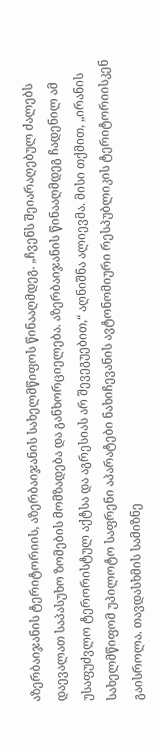აზერბაიჯანის ტერიტორიის, აზერბაიჯანის სახელმწიფოს წინააღმდეგ. „ჩვენს შეიარაღებულ ძალებს დაევალათ საპასუხო ზომების მომზადება და განხორციელება. აზერბაიჯანის წინააღმდეგ ჩადენილ ამ უსაფუძვლო ტერორისტულ აქტსა და აგრესიას არ შევეგუებით,“ აღნიშნა ალიევმა. მისი თქმით, „ირანის სახელმწიფომ უპილოტო საფრენი აპარატები ნახიჩევანის ავტონომიური რესპუბლიკის ტერიტორიისკენ გაისროლა. თავდასხმის სამიზნე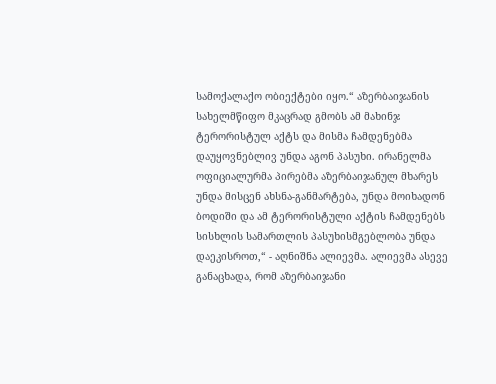სამოქალაქო ობიექტები იყო.“ აზერბაიჯანის სახელმწიფო მკაცრად გმობს ამ მახინჯ ტერორისტულ აქტს და მისმა ჩამდენებმა დაუყოვნებლივ უნდა აგონ პასუხი. ირანელმა ოფიციალურმა პირებმა აზერბაიჯანულ მხარეს უნდა მისცენ ახსნა-განმარტება, უნდა მოიხადონ ბოდიში და ამ ტერორისტული აქტის ჩამდენებს სისხლის სამართლის პასუხისმგებლობა უნდა დაეკისროთ,“ - აღნიშნა ალიევმა. ალიევმა ასევე განაცხადა, რომ აზერბაიჯანი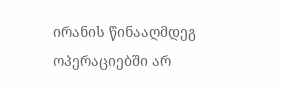ირანის წინააღმდეგ ოპერაციებში არ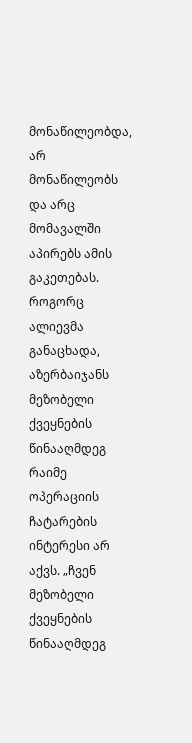მონაწილეობდა, არ მონაწილეობს და არც მომავალში აპირებს ამის გაკეთებას. როგორც ალიევმა განაცხადა, აზერბაიჯანს მეზობელი ქვეყნების წინააღმდეგ რაიმე ოპერაციის ჩატარების ინტერესი არ აქვს. „ჩვენ მეზობელი ქვეყნების წინააღმდეგ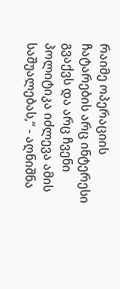რაიმე ოპერაციის ჩატარების არც ინტერესი გვაქვს და არც ჩვენი პოლიტიკა იძლევა ამის საშუალებას,“ - აღნიშნა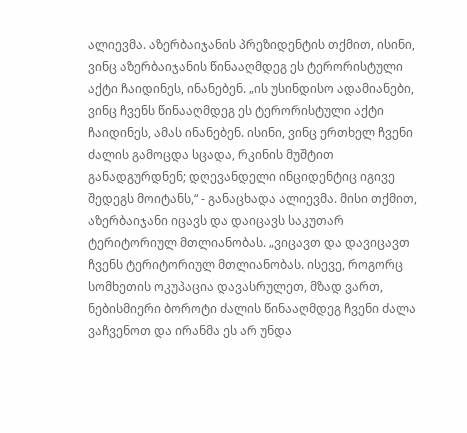ალიევმა. აზერბაიჯანის პრეზიდენტის თქმით, ისინი, ვინც აზერბაიჯანის წინააღმდეგ ეს ტერორისტული აქტი ჩაიდინეს, ინანებენ. „ის უსინდისო ადამიანები, ვინც ჩვენს წინააღმდეგ ეს ტერორისტული აქტი ჩაიდინეს, ამას ინანებენ. ისინი, ვინც ერთხელ ჩვენი ძალის გამოცდა სცადა, რკინის მუშტით განადგურდნენ; დღევანდელი ინციდენტიც იგივე შედეგს მოიტანს,“ - განაცხადა ალიევმა. მისი თქმით, აზერბაიჯანი იცავს და დაიცავს საკუთარ ტერიტორიულ მთლიანობას. „ვიცავთ და დავიცავთ ჩვენს ტერიტორიულ მთლიანობას. ისევე, როგორც სომხეთის ოკუპაცია დავასრულეთ, მზად ვართ, ნებისმიერი ბოროტი ძალის წინააღმდეგ ჩვენი ძალა ვაჩვენოთ და ირანმა ეს არ უნდა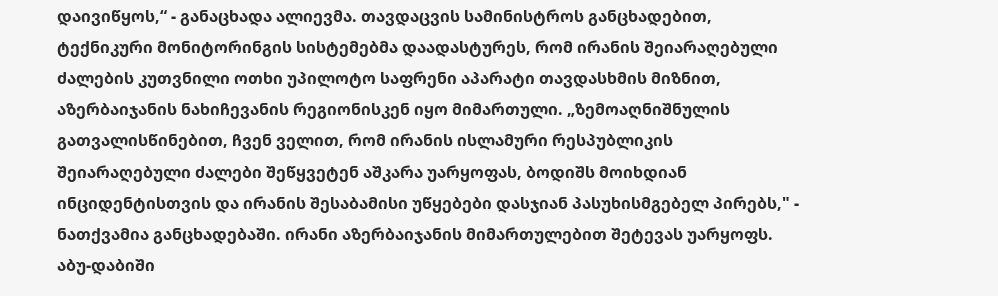დაივიწყოს,“ - განაცხადა ალიევმა. თავდაცვის სამინისტროს განცხადებით, ტექნიკური მონიტორინგის სისტემებმა დაადასტურეს, რომ ირანის შეიარაღებული ძალების კუთვნილი ოთხი უპილოტო საფრენი აპარატი თავდასხმის მიზნით, აზერბაიჯანის ნახიჩევანის რეგიონისკენ იყო მიმართული. „ზემოაღნიშნულის გათვალისწინებით, ჩვენ ველით, რომ ირანის ისლამური რესპუბლიკის შეიარაღებული ძალები შეწყვეტენ აშკარა უარყოფას, ბოდიშს მოიხდიან ინციდენტისთვის და ირანის შესაბამისი უწყებები დასჯიან პასუხისმგებელ პირებს," - ნათქვამია განცხადებაში. ირანი აზერბაიჯანის მიმართულებით შეტევას უარყოფს.
აბუ-დაბიში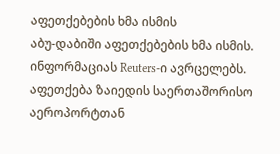აფეთქებების ხმა ისმის
აბუ-დაბიში აფეთქებების ხმა ისმის. ინფორმაციას Reuters-ი ავრცელებს. აფეთქება ზაიედის საერთაშორისო აეროპორტთან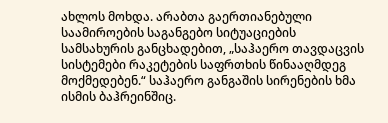ახლოს მოხდა. არაბთა გაერთიანებული საამიროების საგანგებო სიტუაციების სამსახურის განცხადებით, „საჰაერო თავდაცვის სისტემები რაკეტების საფრთხის წინააღმდეგ მოქმედებენ.“ საჰაერო განგაშის სირენების ხმა ისმის ბაჰრეინშიც.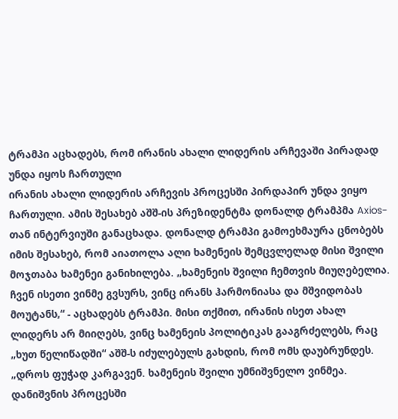ტრამპი აცხადებს, რომ ირანის ახალი ლიდერის არჩევაში პირადად უნდა იყოს ჩართული
ირანის ახალი ლიდერის არჩევის პროცესში პირდაპირ უნდა ვიყო ჩართული. ამის შესახებ აშშ-ის პრეზიდენტმა დონალდ ტრამპმა Axios-თან ინტერვიუში განაცხადა. დონალდ ტრამპი გამოეხმაურა ცნობებს იმის შესახებ, რომ აიათოლა ალი ხამენეის შემცვლელად მისი შვილი მოჯთაბა ხამენეი განიხილება. „ხამენეის შვილი ჩემთვის მიუღებელია. ჩვენ ისეთი ვინმე გვსურს, ვინც ირანს ჰარმონიასა და მშვიდობას მოუტანს,“ - აცხადებს ტრამპი. მისი თქმით, ირანის ისეთ ახალ ლიდერს არ მიიღებს, ვინც ხამენეის პოლიტიკას გააგრძელებს, რაც „ხუთ წელიწადში“ აშშ-ს იძულებულს გახდის, რომ ომს დაუბრუნდეს. „დროს ფუჭად კარგავენ. ხამენეის შვილი უმნიშვნელო ვინმეა. დანიშვნის პროცესში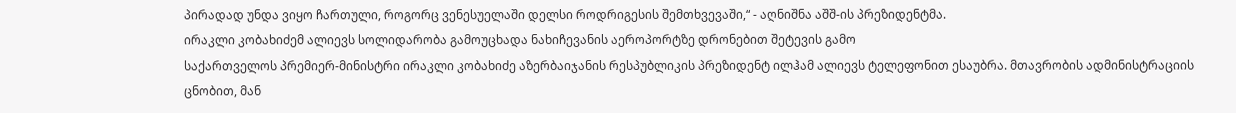პირადად უნდა ვიყო ჩართული, როგორც ვენესუელაში დელსი როდრიგესის შემთხვევაში,“ - აღნიშნა აშშ-ის პრეზიდენტმა.
ირაკლი კობახიძემ ალიევს სოლიდარობა გამოუცხადა ნახიჩევანის აეროპორტზე დრონებით შეტევის გამო
საქართველოს პრემიერ-მინისტრი ირაკლი კობახიძე აზერბაიჯანის რესპუბლიკის პრეზიდენტ ილჰამ ალიევს ტელეფონით ესაუბრა. მთავრობის ადმინისტრაციის ცნობით, მან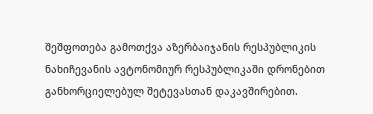შეშფოთება გამოთქვა აზერბაიჯანის რესპუბლიკის ნახიჩევანის ავტონომიურ რესპუბლიკაში დრონებით განხორციელებულ შეტევასთან დაკავშირებით.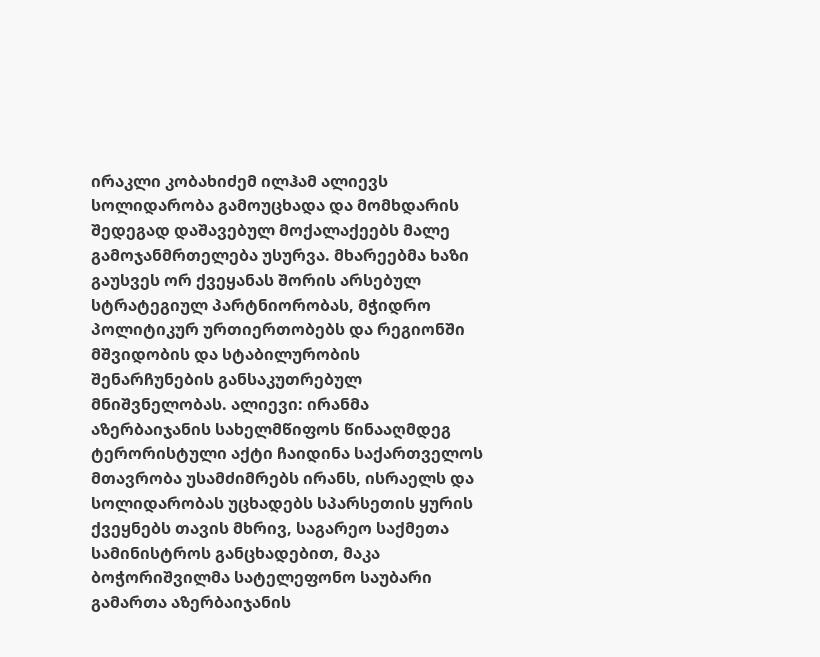ირაკლი კობახიძემ ილჰამ ალიევს სოლიდარობა გამოუცხადა და მომხდარის შედეგად დაშავებულ მოქალაქეებს მალე გამოჯანმრთელება უსურვა. მხარეებმა ხაზი გაუსვეს ორ ქვეყანას შორის არსებულ სტრატეგიულ პარტნიორობას, მჭიდრო პოლიტიკურ ურთიერთობებს და რეგიონში მშვიდობის და სტაბილურობის შენარჩუნების განსაკუთრებულ მნიშვნელობას. ალიევი: ირანმა აზერბაიჯანის სახელმწიფოს წინააღმდეგ ტერორისტული აქტი ჩაიდინა საქართველოს მთავრობა უსამძიმრებს ირანს, ისრაელს და სოლიდარობას უცხადებს სპარსეთის ყურის ქვეყნებს თავის მხრივ, საგარეო საქმეთა სამინისტროს განცხადებით, მაკა ბოჭორიშვილმა სატელეფონო საუბარი გამართა აზერბაიჯანის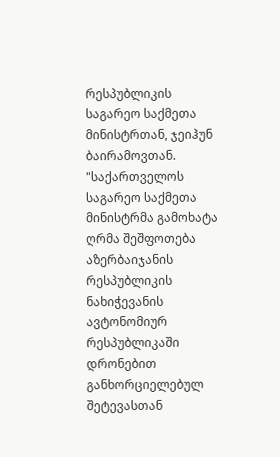რესპუბლიკის საგარეო საქმეთა მინისტრთან, ჯეიჰუნ ბაირამოვთან. "საქართველოს საგარეო საქმეთა მინისტრმა გამოხატა ღრმა შეშფოთება აზერბაიჯანის რესპუბლიკის ნახიჭევანის ავტონომიურ რესპუბლიკაში დრონებით განხორციელებულ შეტევასთან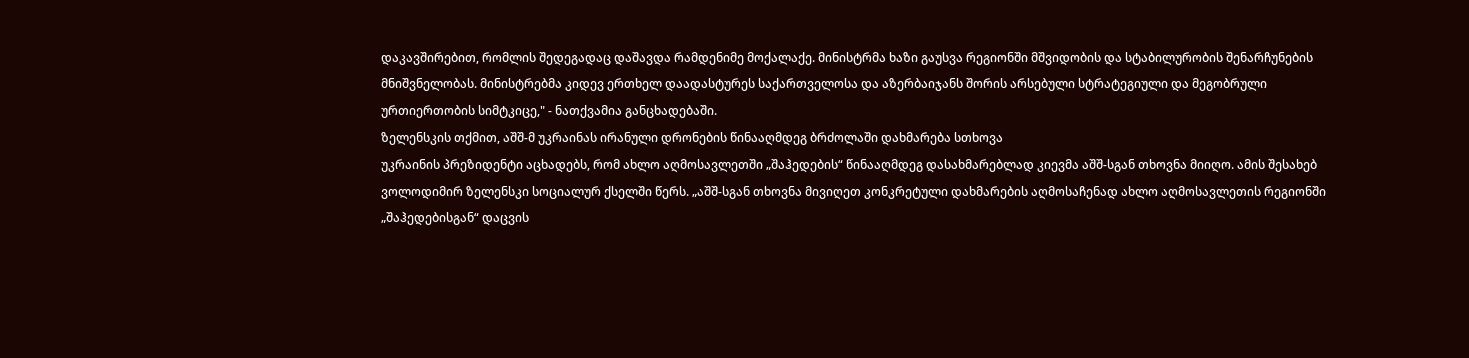დაკავშირებით, რომლის შედეგადაც დაშავდა რამდენიმე მოქალაქე. მინისტრმა ხაზი გაუსვა რეგიონში მშვიდობის და სტაბილურობის შენარჩუნების მნიშვნელობას. მინისტრებმა კიდევ ერთხელ დაადასტურეს საქართველოსა და აზერბაიჯანს შორის არსებული სტრატეგიული და მეგობრული ურთიერთობის სიმტკიცე," - ნათქვამია განცხადებაში.
ზელენსკის თქმით, აშშ-მ უკრაინას ირანული დრონების წინააღმდეგ ბრძოლაში დახმარება სთხოვა
უკრაინის პრეზიდენტი აცხადებს, რომ ახლო აღმოსავლეთში „შაჰედების“ წინააღმდეგ დასახმარებლად კიევმა აშშ-სგან თხოვნა მიიღო. ამის შესახებ ვოლოდიმირ ზელენსკი სოციალურ ქსელში წერს. „აშშ-სგან თხოვნა მივიღეთ კონკრეტული დახმარების აღმოსაჩენად ახლო აღმოსავლეთის რეგიონში „შაჰედებისგან“ დაცვის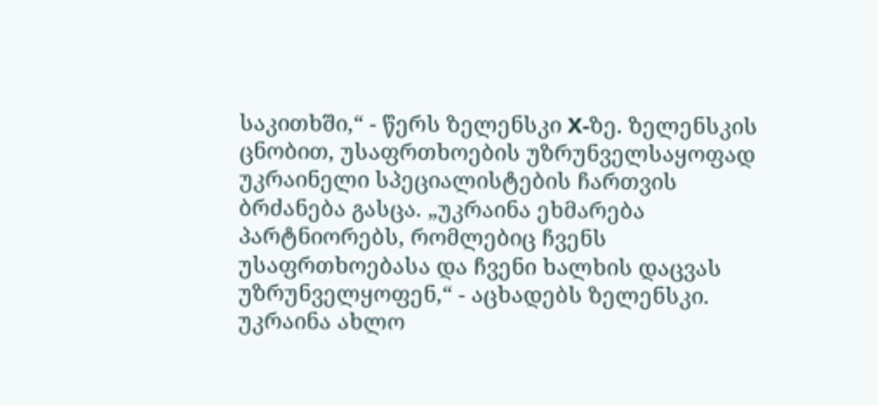საკითხში,“ - წერს ზელენსკი X-ზე. ზელენსკის ცნობით, უსაფრთხოების უზრუნველსაყოფად უკრაინელი სპეციალისტების ჩართვის ბრძანება გასცა. „უკრაინა ეხმარება პარტნიორებს, რომლებიც ჩვენს უსაფრთხოებასა და ჩვენი ხალხის დაცვას უზრუნველყოფენ,“ - აცხადებს ზელენსკი. უკრაინა ახლო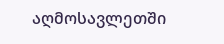აღმოსავლეთში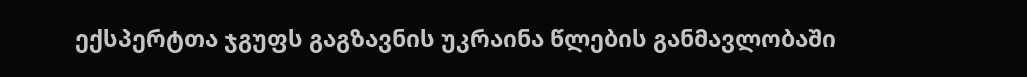ექსპერტთა ჯგუფს გაგზავნის უკრაინა წლების განმავლობაში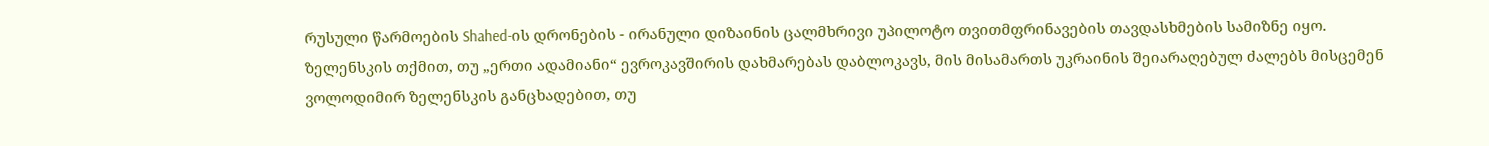რუსული წარმოების Shahed-ის დრონების - ირანული დიზაინის ცალმხრივი უპილოტო თვითმფრინავების თავდასხმების სამიზნე იყო.
ზელენსკის თქმით, თუ „ერთი ადამიანი“ ევროკავშირის დახმარებას დაბლოკავს, მის მისამართს უკრაინის შეიარაღებულ ძალებს მისცემენ
ვოლოდიმირ ზელენსკის განცხადებით, თუ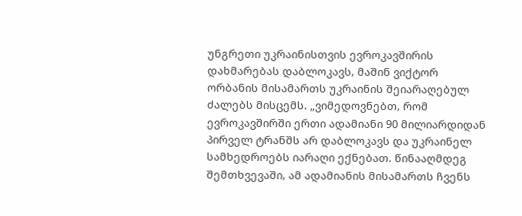უნგრეთი უკრაინისთვის ევროკავშირის დახმარებას დაბლოკავს, მაშინ ვიქტორ ორბანის მისამართს უკრაინის შეიარაღებულ ძალებს მისცემს. „ვიმედოვნებთ, რომ ევროკავშირში ერთი ადამიანი 90 მილიარდიდან პირველ ტრანშს არ დაბლოკავს და უკრაინელ სამხედროებს იარაღი ექნებათ. წინააღმდეგ შემთხვევაში, ამ ადამიანის მისამართს ჩვენს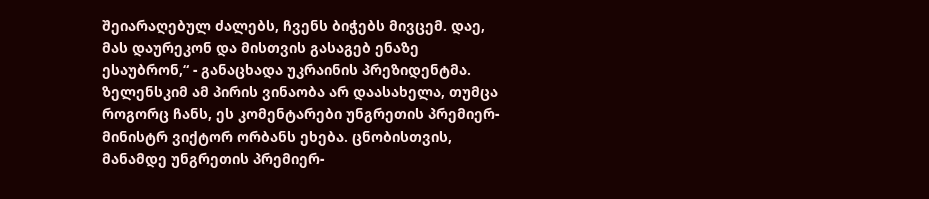შეიარაღებულ ძალებს, ჩვენს ბიჭებს მივცემ. დაე, მას დაურეკონ და მისთვის გასაგებ ენაზე ესაუბრონ,“ - განაცხადა უკრაინის პრეზიდენტმა. ზელენსკიმ ამ პირის ვინაობა არ დაასახელა, თუმცა როგორც ჩანს, ეს კომენტარები უნგრეთის პრემიერ-მინისტრ ვიქტორ ორბანს ეხება. ცნობისთვის, მანამდე უნგრეთის პრემიერ-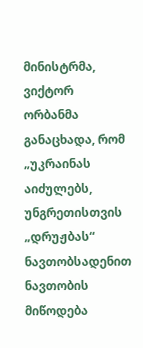მინისტრმა, ვიქტორ ორბანმა განაცხადა, რომ „უკრაინას აიძულებს, უნგრეთისთვის „დრუჟბას“ ნავთობსადენით ნავთობის მიწოდება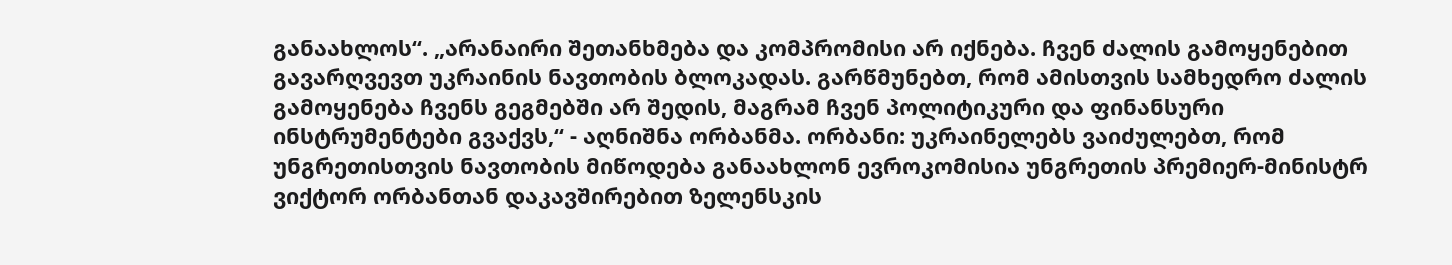განაახლოს“. „არანაირი შეთანხმება და კომპრომისი არ იქნება. ჩვენ ძალის გამოყენებით გავარღვევთ უკრაინის ნავთობის ბლოკადას. გარწმუნებთ, რომ ამისთვის სამხედრო ძალის გამოყენება ჩვენს გეგმებში არ შედის, მაგრამ ჩვენ პოლიტიკური და ფინანსური ინსტრუმენტები გვაქვს,“ - აღნიშნა ორბანმა. ორბანი: უკრაინელებს ვაიძულებთ, რომ უნგრეთისთვის ნავთობის მიწოდება განაახლონ ევროკომისია უნგრეთის პრემიერ-მინისტრ ვიქტორ ორბანთან დაკავშირებით ზელენსკის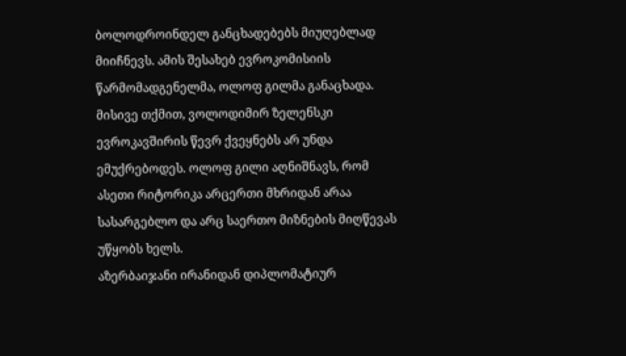ბოლოდროინდელ განცხადებებს მიუღებლად მიიჩნევს. ამის შესახებ ევროკომისიის წარმომადგენელმა, ოლოფ გილმა განაცხადა. მისივე თქმით, ვოლოდიმირ ზელენსკი ევროკავშირის წევრ ქვეყნებს არ უნდა ემუქრებოდეს. ოლოფ გილი აღნიშნავს, რომ ასეთი რიტორიკა არცერთი მხრიდან არაა სასარგებლო და არც საერთო მიზნების მიღწევას უწყობს ხელს.
აზერბაიჯანი ირანიდან დიპლომატიურ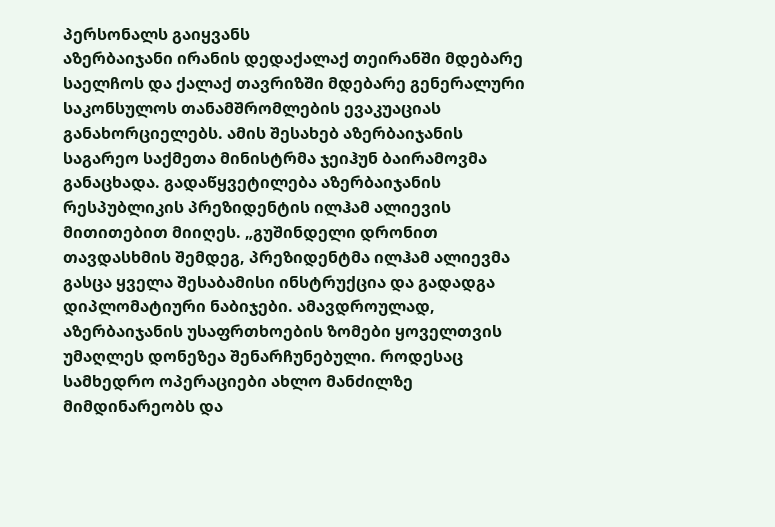პერსონალს გაიყვანს
აზერბაიჯანი ირანის დედაქალაქ თეირანში მდებარე საელჩოს და ქალაქ თავრიზში მდებარე გენერალური საკონსულოს თანამშრომლების ევაკუაციას განახორციელებს. ამის შესახებ აზერბაიჯანის საგარეო საქმეთა მინისტრმა ჯეიჰუნ ბაირამოვმა განაცხადა. გადაწყვეტილება აზერბაიჯანის რესპუბლიკის პრეზიდენტის ილჰამ ალიევის მითითებით მიიღეს. „გუშინდელი დრონით თავდასხმის შემდეგ, პრეზიდენტმა ილჰამ ალიევმა გასცა ყველა შესაბამისი ინსტრუქცია და გადადგა დიპლომატიური ნაბიჯები. ამავდროულად, აზერბაიჯანის უსაფრთხოების ზომები ყოველთვის უმაღლეს დონეზეა შენარჩუნებული. როდესაც სამხედრო ოპერაციები ახლო მანძილზე მიმდინარეობს და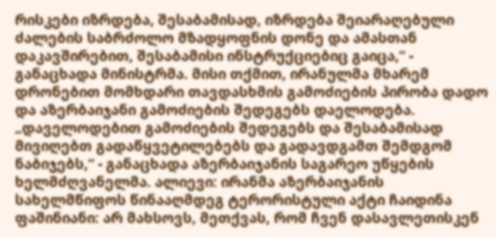რისკები იზრდება, შესაბამისად, იზრდება შეიარაღებული ძალების საბრძოლო მზადყოფნის დონე და ამასთან დაკავშირებით, შესაბამისი ინსტრუქციებიც გაიცა,“ - განაცხადა მინისტრმა. მისი თქმით, ირანულმა მხარემ დრონებით მომხდარი თავდასხმის გამოძიების პირობა დადო და აზერბაიჯანი გამოძიების შედეგებს დაელოდება. „დაველოდებით გამოძიების შედეგებს და შესაბამისად მივიღებთ გადაწყვეტილებებს და გადავდგამთ შემდგომ ნაბიჯებს,“ - განაცხადა აზერბაიჯანის საგარეო უწყების ხელმძღვანელმა. ალიევი: ირანმა აზერბაიჯანის სახელმწიფოს წინააღმდეგ ტერორისტული აქტი ჩაიდინა
ფაშინიანი: არ მახსოვს, მეთქვას, რომ ჩვენ დასავლეთისკენ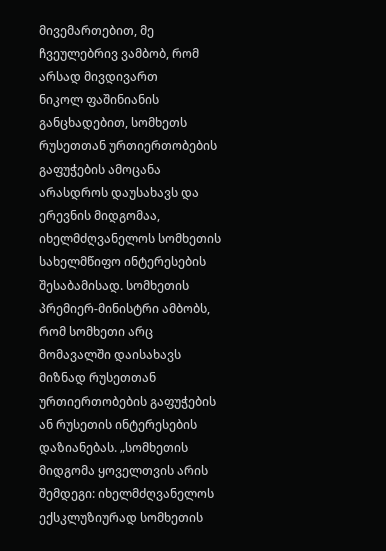მივემართებით, მე ჩვეულებრივ ვამბობ, რომ არსად მივდივართ
ნიკოლ ფაშინიანის განცხადებით, სომხეთს რუსეთთან ურთიერთობების გაფუჭების ამოცანა არასდროს დაუსახავს და ერევნის მიდგომაა, იხელმძღვანელოს სომხეთის სახელმწიფო ინტერესების შესაბამისად. სომხეთის პრემიერ-მინისტრი ამბობს, რომ სომხეთი არც მომავალში დაისახავს მიზნად რუსეთთან ურთიერთობების გაფუჭების ან რუსეთის ინტერესების დაზიანებას. „სომხეთის მიდგომა ყოველთვის არის შემდეგი: იხელმძღვანელოს ექსკლუზიურად სომხეთის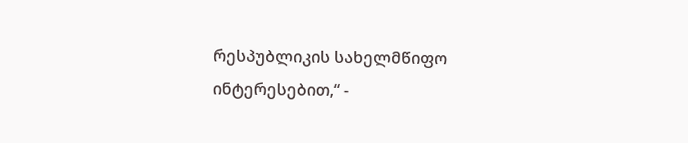რესპუბლიკის სახელმწიფო ინტერესებით,“ -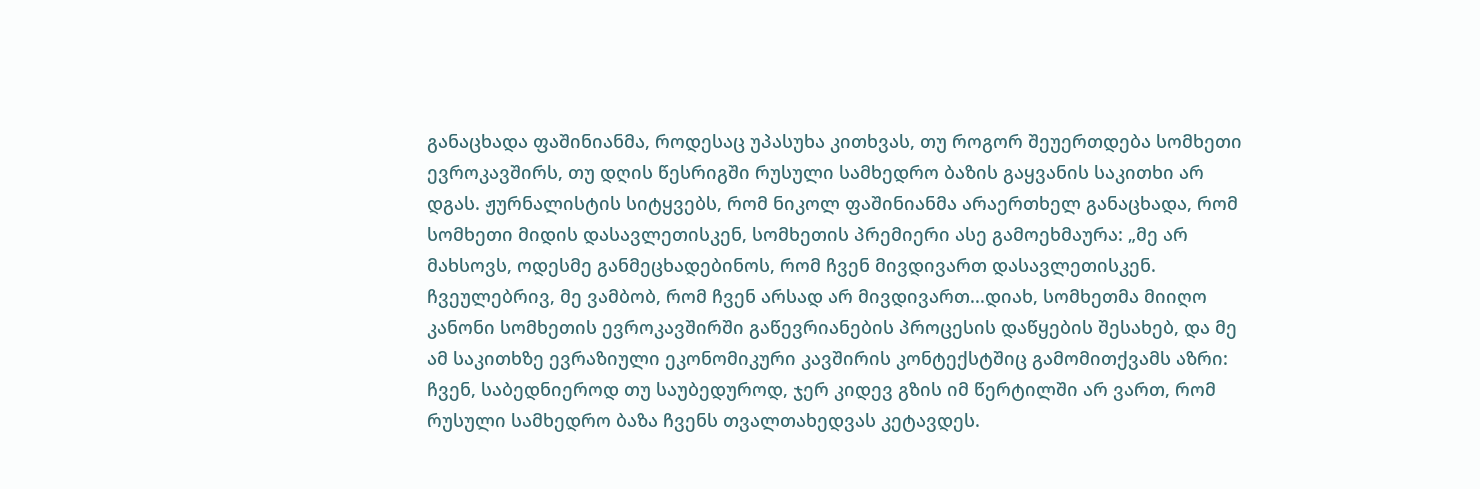განაცხადა ფაშინიანმა, როდესაც უპასუხა კითხვას, თუ როგორ შეუერთდება სომხეთი ევროკავშირს, თუ დღის წესრიგში რუსული სამხედრო ბაზის გაყვანის საკითხი არ დგას. ჟურნალისტის სიტყვებს, რომ ნიკოლ ფაშინიანმა არაერთხელ განაცხადა, რომ სომხეთი მიდის დასავლეთისკენ, სომხეთის პრემიერი ასე გამოეხმაურა: „მე არ მახსოვს, ოდესმე განმეცხადებინოს, რომ ჩვენ მივდივართ დასავლეთისკენ. ჩვეულებრივ, მე ვამბობ, რომ ჩვენ არსად არ მივდივართ...დიახ, სომხეთმა მიიღო კანონი სომხეთის ევროკავშირში გაწევრიანების პროცესის დაწყების შესახებ, და მე ამ საკითხზე ევრაზიული ეკონომიკური კავშირის კონტექსტშიც გამომითქვამს აზრი: ჩვენ, საბედნიეროდ თუ საუბედუროდ, ჯერ კიდევ გზის იმ წერტილში არ ვართ, რომ რუსული სამხედრო ბაზა ჩვენს თვალთახედვას კეტავდეს.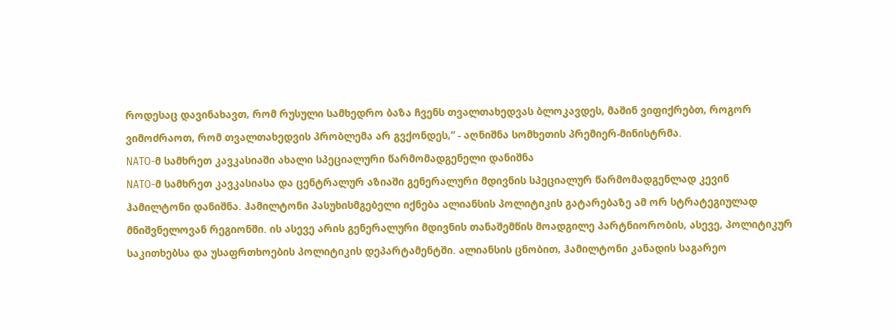როდესაც დავინახავთ, რომ რუსული სამხედრო ბაზა ჩვენს თვალთახედვას ბლოკავდეს, მაშინ ვიფიქრებთ, როგორ ვიმოძრაოთ, რომ თვალთახედვის პრობლემა არ გვქონდეს,“ - აღნიშნა სომხეთის პრემიერ-მინისტრმა.
NATO-მ სამხრეთ კავკასიაში ახალი სპეციალური წარმომადგენელი დანიშნა
NATO-მ სამხრეთ კავკასიასა და ცენტრალურ აზიაში გენერალური მდივნის სპეციალურ წარმომადგენლად კევინ ჰამილტონი დანიშნა. ჰამილტონი პასუხისმგებელი იქნება ალიანსის პოლიტიკის გატარებაზე ამ ორ სტრატეგიულად მნიშვნელოვან რეგიონში. ის ასევე არის გენერალური მდივნის თანაშემწის მოადგილე პარტნიორობის, ასევე, პოლიტიკურ საკითხებსა და უსაფრთხოების პოლიტიკის დეპარტამენტში. ალიანსის ცნობით, ჰამილტონი კანადის საგარეო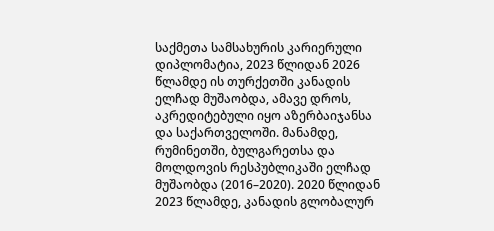საქმეთა სამსახურის კარიერული დიპლომატია, 2023 წლიდან 2026 წლამდე ის თურქეთში კანადის ელჩად მუშაობდა, ამავე დროს, აკრედიტებული იყო აზერბაიჯანსა და საქართველოში. მანამდე, რუმინეთში, ბულგარეთსა და მოლდოვის რესპუბლიკაში ელჩად მუშაობდა (2016–2020). 2020 წლიდან 2023 წლამდე, კანადის გლობალურ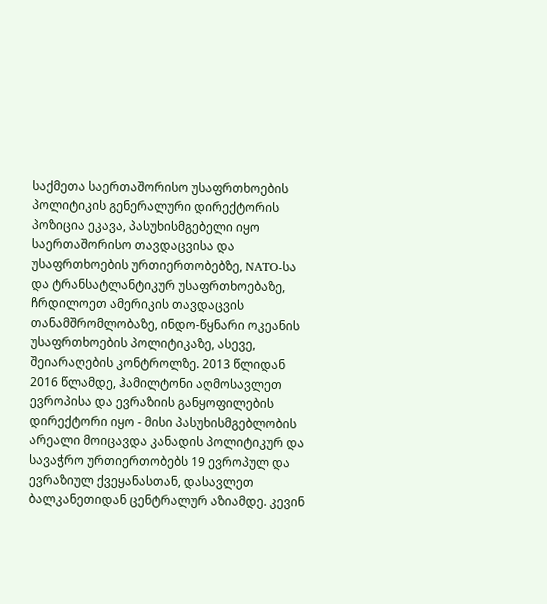საქმეთა საერთაშორისო უსაფრთხოების პოლიტიკის გენერალური დირექტორის პოზიცია ეკავა, პასუხისმგებელი იყო საერთაშორისო თავდაცვისა და უსაფრთხოების ურთიერთობებზე, NATO-სა და ტრანსატლანტიკურ უსაფრთხოებაზე, ჩრდილოეთ ამერიკის თავდაცვის თანამშრომლობაზე, ინდო-წყნარი ოკეანის უსაფრთხოების პოლიტიკაზე, ასევე, შეიარაღების კონტროლზე. 2013 წლიდან 2016 წლამდე, ჰამილტონი აღმოსავლეთ ევროპისა და ევრაზიის განყოფილების დირექტორი იყო - მისი პასუხისმგებლობის არეალი მოიცავდა კანადის პოლიტიკურ და სავაჭრო ურთიერთობებს 19 ევროპულ და ევრაზიულ ქვეყანასთან, დასავლეთ ბალკანეთიდან ცენტრალურ აზიამდე. კევინ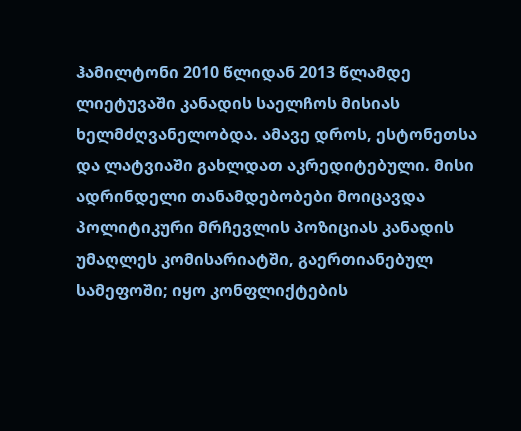ჰამილტონი 2010 წლიდან 2013 წლამდე ლიეტუვაში კანადის საელჩოს მისიას ხელმძღვანელობდა. ამავე დროს, ესტონეთსა და ლატვიაში გახლდათ აკრედიტებული. მისი ადრინდელი თანამდებობები მოიცავდა პოლიტიკური მრჩევლის პოზიციას კანადის უმაღლეს კომისარიატში, გაერთიანებულ სამეფოში; იყო კონფლიქტების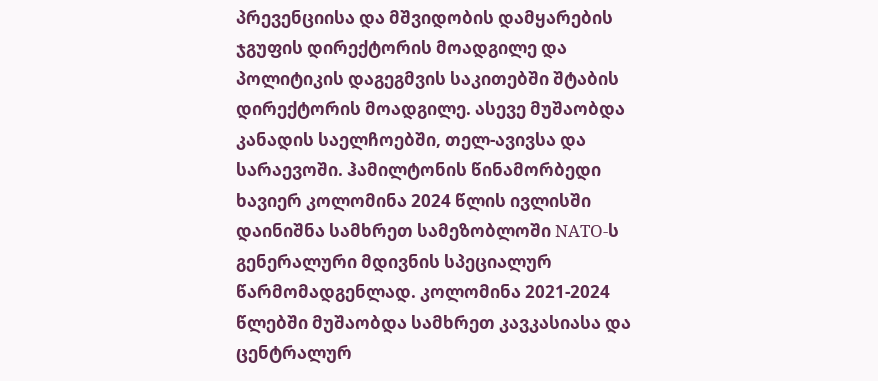პრევენციისა და მშვიდობის დამყარების ჯგუფის დირექტორის მოადგილე და პოლიტიკის დაგეგმვის საკითებში შტაბის დირექტორის მოადგილე. ასევე მუშაობდა კანადის საელჩოებში, თელ-ავივსა და სარაევოში. ჰამილტონის წინამორბედი ხავიერ კოლომინა 2024 წლის ივლისში დაინიშნა სამხრეთ სამეზობლოში NATO-ს გენერალური მდივნის სპეციალურ წარმომადგენლად. კოლომინა 2021-2024 წლებში მუშაობდა სამხრეთ კავკასიასა და ცენტრალურ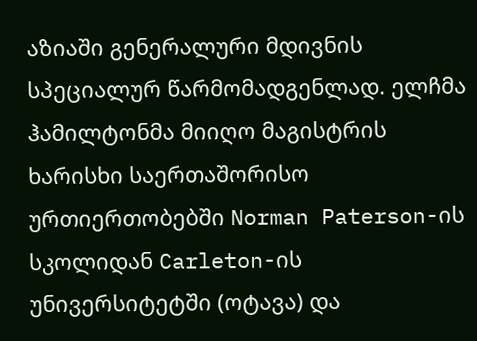აზიაში გენერალური მდივნის სპეციალურ წარმომადგენლად. ელჩმა ჰამილტონმა მიიღო მაგისტრის ხარისხი საერთაშორისო ურთიერთობებში Norman Paterson-ის სკოლიდან Carleton-ის უნივერსიტეტში (ოტავა) და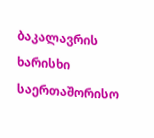ბაკალავრის ხარისხი საერთაშორისო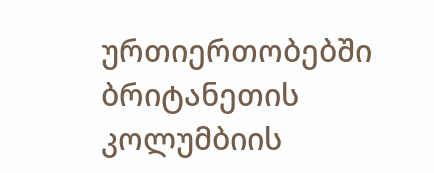ურთიერთობებში ბრიტანეთის კოლუმბიის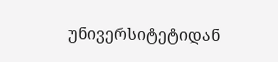უნივერსიტეტიდან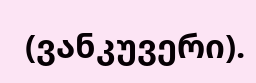(ვანკუვერი).